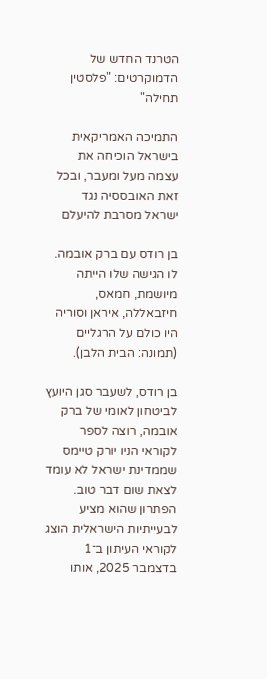הטרנד החדש של הדמוקרטים: "פלסטין תחילה"

התמיכה האמריקאית בישראל הוכיחה את עצמה מעל ומעבר, ובכל זאת האובססיה נגד ישראל מסרבת להיעלם

בן רודס עם ברק אובמה. לו הגישה שלו הייתה מיושמת, חמאס, חיזבאללה, איראן וסוריה היו כולם על הרגליים (תמונה: הבית הלבן).

בן רודס, לשעבר סגן היועץ לביטחון לאומי של ברק אובמה, רוצה לספר לקוראי הניו יורק טיימס שממדינת ישראל לא עומד לצאת שום דבר טוב. הפתרון שהוא מציע לבעייתיות הישראלית הוצג לקוראי העיתון ב־1 בדצמבר 2025, אותו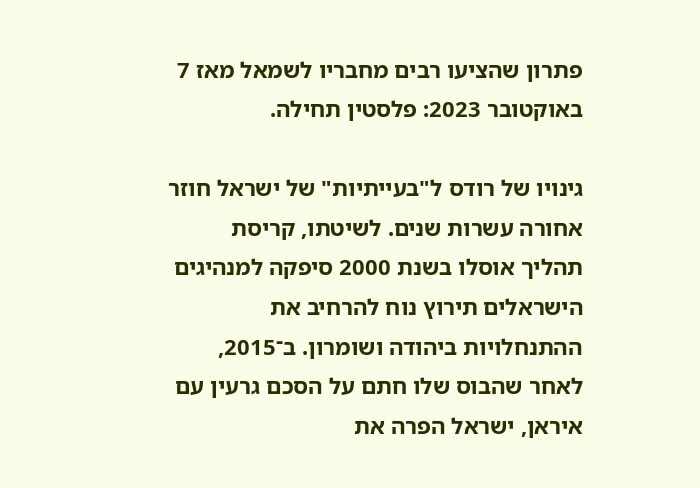פתרון שהציעו רבים מחבריו לשמאל מאז 7 באוקטובר 2023: פלסטין תחילה.

גינויו של רודס ל"בעייתיות" של ישראל חוזר אחורה עשרות שנים. לשיטתו, קריסת תהליך אוסלו בשנת 2000 סיפקה למנהיגים הישראלים תירוץ נוח להרחיב את ההתנחלויות ביהודה ושומרון. ב־2015, לאחר שהבוס שלו חתם על הסכם גרעין עם איראן, ישראל הפרה את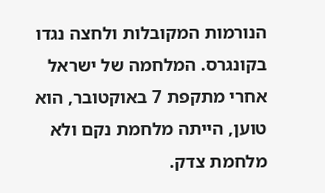הנורמות המקובלות ולחצה נגדו בקונגרס. המלחמה של ישראל אחרי מתקפת 7 באוקטובר, הוא טוען, הייתה מלחמת נקם ולא מלחמת צדק.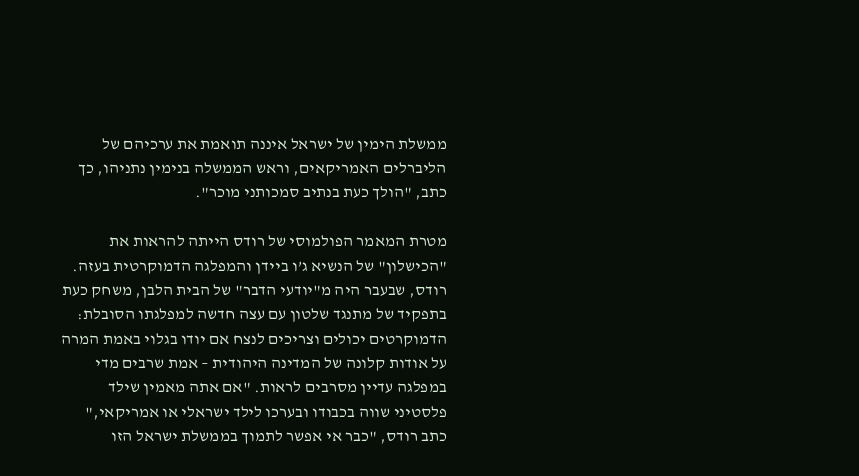ממשלת הימין של ישראל איננה תואמת את ערכיהם של הליברלים האמריקאים, וראש הממשלה בנימין נתניהו, כך כתב, "הולך כעת בנתיב סמכותני מוכר".

מטרת המאמר הפולמוסי של רודס הייתה להראות את "הכישלון" של הנשיא ג’ו ביידן והמפלגה הדמוקרטית בעזה. רודס, שבעבר היה מ"יודעי הדבר" של הבית הלבן, משחק כעת בתפקיד של מתנגד שלטון עם עצה חדשה למפלגתו הסובלת: הדמוקרטים יכולים וצריכים לנצח אם יודו בגלוי באמת המרה על אודות קלונה של המדינה היהודית – אמת שרבים מדי במפלגה עדיין מסרבים לראות. "אם אתה מאמין שילד פלסטיני שווה בכבודו ובערכו לילד ישראלי או אמריקאי," כתב רודס, "כבר אי אפשר לתמוך בממשלת ישראל הזו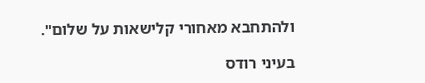ולהתחבא מאחורי קלישאות על שלום".

בעיני רודס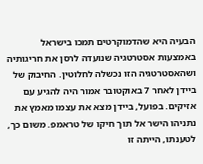הבעיה היא שהדמוקרטים תמכו בישראל באמצעות אסטרטגיה שנועדה לרסן את חריגותיה ושהאסטרטגיה הזו נכשלה לחלוטין. החיבוק של ביידן לאחר 7 באוקטובר אמור היה להגיע עם אזיקים. בפועל, ביידן מצא את עצמו מאמץ את נתניהו הישר אל תוך חיקו של טראמפ. משום כך, לטענתו, הייתה זו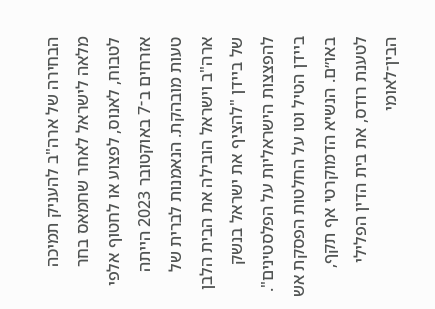הבחירה של ארה"ב להעניק תמיכה מלאה לישראל לאחר שחמאס בחר לטבוח, לאנוס, לפצוע או לחטוף אלפי אזרחים ב־7 באוקטובר 2023 הייתה טעות מובהקת. הנאמנות לברית של ארה"ב וישראל הובילה את הבית הלבן של ביידן "להציף את ישראל בנשק להפצצות הישראליות על הפלסטינים". ביידן הטיל וטו על החלטות הפסקת אש באו״ם. הנשיא הדמוקרטי אף תקף, לטענת רודס, את בית הדין הפלילי הבין־לאומי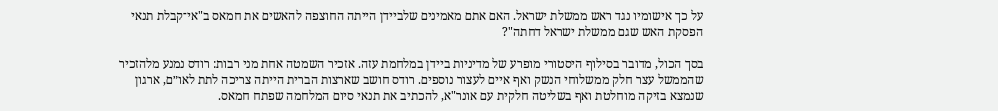על כך אישומיו נגד ראש ממשלת ישראל. האם אתם מאמינים שלביידן הייתה החוצפה להאשים את חמאס ב"אי־קבלת תנאי הפסקת האש שגם ממשלת ישראל דחתה"?

בסך הכול, מדובר בסילוף היסטורי מופרע של מדיניות ביידן במלחמת עזה. אזכיר השמטה אחת מני רבות: רודס נמנע מלהזכיר שהממשל עצר חלק ממשלוחי הנשק ואף איים לעצור נוספים. רודס חושב שארצות הברית הייתה צריכה לתת לאו״ם, ארגון שנמצא בזיקה מוחלטת ואף בשליטה חלקית עם אונר"א, להכתיב את תנאי סיום המלחמה שפתח חמאס.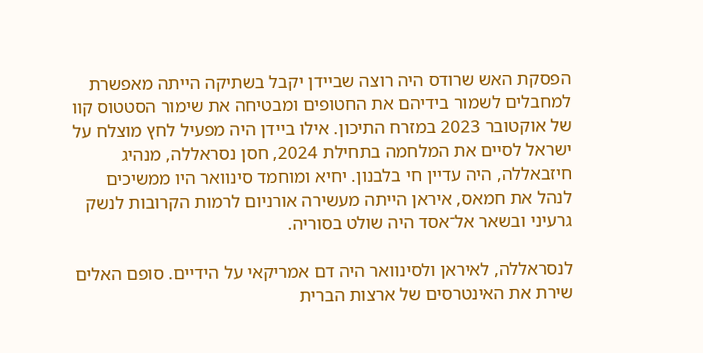הפסקת האש שרודס היה רוצה שביידן יקבל בשתיקה הייתה מאפשרת למחבלים לשמור בידיהם את החטופים ומבטיחה את שימור הסטטוס קוו של אוקטובר 2023 במזרח התיכון. אילו ביידן היה מפעיל לחץ מוצלח על ישראל לסיים את המלחמה בתחילת 2024, חסן נסראללה, מנהיג חיזבאללה, היה עדיין חי בלבנון. יחיא ומוחמד סינוואר היו ממשיכים לנהל את חמאס, איראן הייתה מעשירה אורניום לרמות הקרובות לנשק גרעיני ובשאר אל־אסד היה שולט בסוריה.

לנסראללה, לאיראן ולסינוואר היה דם אמריקאי על הידיים. סופם האלים שירת את האינטרסים של ארצות הברית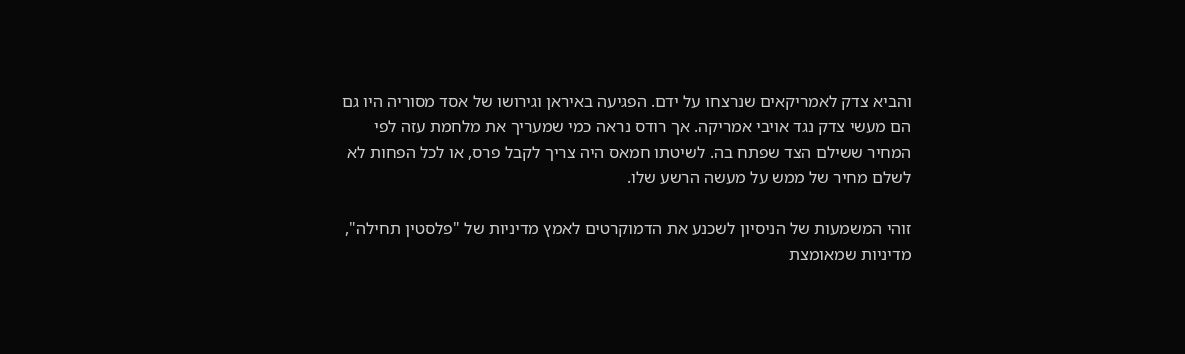והביא צדק לאמריקאים שנרצחו על ידם. הפגיעה באיראן וגירושו של אסד מסוריה היו גם הם מעשי צדק נגד אויבי אמריקה. אך רודס נראה כמי שמעריך את מלחמת עזה לפי המחיר ששילם הצד שפתח בה. לשיטתו חמאס היה צריך לקבל פרס, או לכל הפחות לא לשלם מחיר של ממש על מעשה הרשע שלו.

זוהי המשמעות של הניסיון לשכנע את הדמוקרטים לאמץ מדיניות של "פלסטין תחילה", מדיניות שמאומצת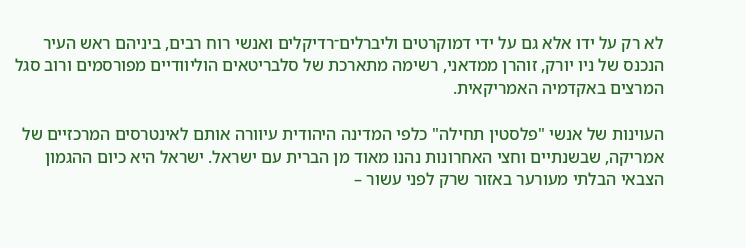לא רק על ידו אלא גם על ידי דמוקרטים וליברלים־רדיקלים ואנשי רוח רבים, ביניהם ראש העיר הנכנס של ניו יורק, זוהרן ממדאני, רשימה מתארכת של סלבריטאים הוליוודיים מפורסמים ורוב סגל המרצים באקדמיה האמריקאית.

העוינות של אנשי "פלסטין תחילה" כלפי המדינה היהודית עיוורה אותם לאינטרסים המרכזיים של אמריקה, שבשנתיים וחצי האחרונות נהנו מאוד מן הברית עם ישראל. ישראל היא כיום ההגמון הצבאי הבלתי מעורער באזור שרק לפני עשור –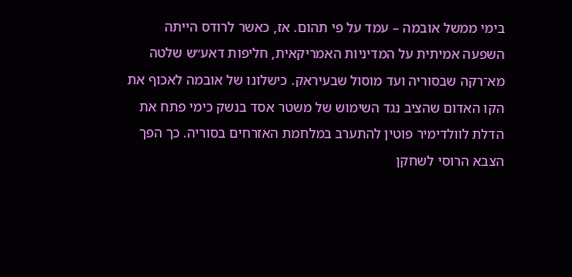בימי ממשל אובמה – עמד על פי תהום. אז, כאשר לרודס הייתה השפעה אמיתית על המדיניות האמריקאית, חליפות דאע״ש שלטה מא־רקה שבסוריה ועד מוסול שבעיראק. כישלונו של אובמה לאכוף את הקו האדום שהציב נגד השימוש של משטר אסד בנשק כימי פתח את הדלת לוולדימיר פוטין להתערב במלחמת האזרחים בסוריה. כך הפך הצבא הרוסי לשחקן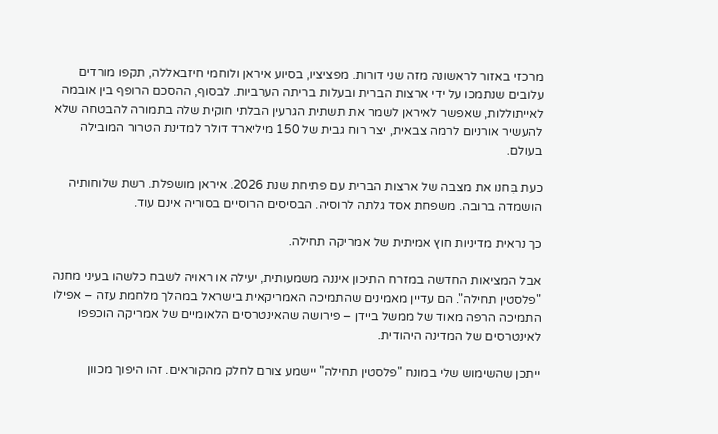מרכזי באזור לראשונה מזה שני דורות. מפציציו, בסיוע איראן ולוחמי חיזבאללה, תקפו מורדים עלובים שנתמכו על ידי ארצות הברית ובעלות בריתה הערביות. לבסוף, ההסכם הרופף בין אובמה לאייתוללות, שאפשר לאיראן לשמר את תשתית הגרעין הבלתי חוקית שלה בתמורה להבטחה שלא להעשיר אורניום לרמה צבאית, יצר רוח גבית של 150 מיליארד דולר למדינת הטרור המובילה בעולם.

כעת בִּחנו את מצבה של ארצות הברית עם פתיחת שנת 2026. איראן מושפלת. רשת שלוחותיה הושמדה ברובה. משפחת אסד גלתה לרוסיה. הבסיסים הרוסיים בסוריה אינם עוד.

כך נראית מדיניות חוץ אמיתית של אמריקה תחילה.

אבל המציאות החדשה במזרח התיכון איננה משמעותית, יעילה או ראויה לשבח כלשהו בעיני מחנה "פלסטין תחילה". הם עדיין מאמינים שהתמיכה האמריקאית בישראל במהלך מלחמת עזה – אפילו התמיכה הרפה מאוד של ממשל ביידן – פירושה שהאינטרסים הלאומיים של אמריקה הוכפפו לאינטרסים של המדינה היהודית.

ייתכן שהשימוש שלי במונח "פלסטין תחילה" יישמע צורם לחלק מהקוראים. זהו היפוך מכוון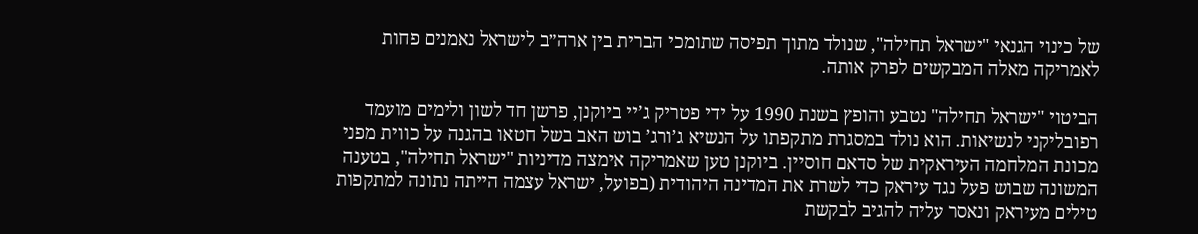של כינוי הגנאי "ישראל תחילה", שנולד מתוך תפיסה שתומכי הברית בין ארה״ב לישראל נאמנים פחות לאמריקה מאלה המבקשים לפרק אותה.

הביטוי "ישראל תחילה" נטבע והופץ בשנת 1990 על ידי פטריק ג’יי ביוקנן, פרשן חד לשון ולימים מועמד רפובליקני לנשיאות. הוא נולד במסגרת מתקפתו על הנשיא ג’ורג’ בוש האב בשל חטאו בהגנה על כווית מפני מכונת המלחמה העיראקית של סדאם חוסיין. ביוקנן טען שאמריקה אימצה מדיניות "ישראל תחילה", בטענה המשונה שבוש פעל נגד עיראק כדי לשרת את המדינה היהודית (בפועל, ישראל עצמה הייתה נתונה למתקפות טילים מעיראק ונאסר עליה להגיב לבקשת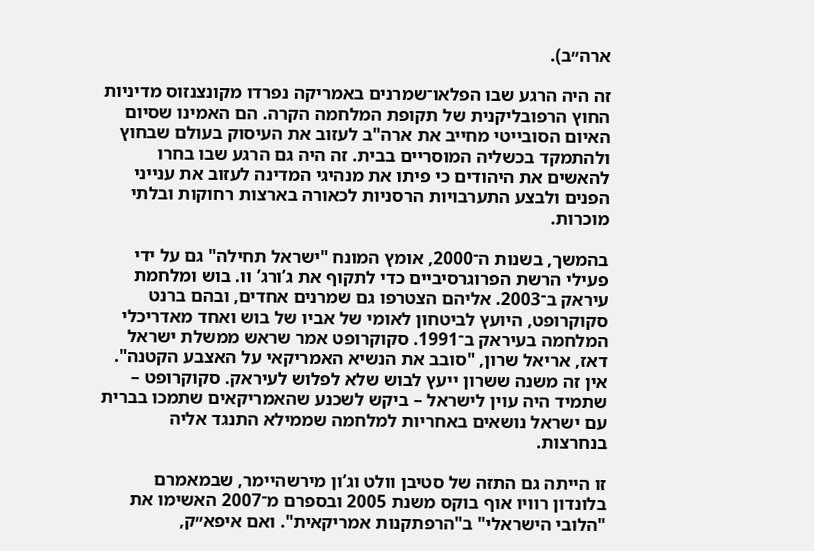ארה״ב).

זה היה הרגע שבו הפלאו־שמרנים באמריקה נפרדו מקונצנזוס מדיניות החוץ הרפובליקנית של תקופת המלחמה הקרה. הם האמינו שסיום האיום הסובייטי מחייב את ארה"ב לעזוב את העיסוק בעולם שבחוץ ולהתמקד בכשליה המוסריים בבית. זה היה גם הרגע שבו בחרו להאשים את היהודים כי פיתו את מנהיגי המדינה לעזוב את ענייני הפנים ולבצע התערבויות הרסניות לכאורה בארצות רחוקות ובלתי מוכרות.

בהמשך, בשנות ה־2000, אומץ המונח "ישראל תחילה" גם על ידי פעילי הרשת הפרוגרסיביים כדי לתקוף את ג’ורג’ וו. בוש ומלחמת עיראק ב־2003. אליהם הצטרפו גם שמרנים אחדים, ובהם ברנט סקוקרופט, היועץ לביטחון לאומי של אביו של בוש ואחד מאדריכלי המלחמה בעיראק ב־1991. סקוקרופט אמר שראש ממשלת ישראל דאז, אריאל שרון, "סובב את הנשיא האמריקאי על האצבע הקטנה". אין זה משנה ששרון ייעץ לבוש שלא לפלוש לעיראק. סקוקרופט – שתמיד היה עוין לישראל – ביקש לשכנע שהאמריקאים שתמכו בברית עם ישראל נושאים באחריות למלחמה שממילא התנגד אליה בנחרצות.

זו הייתה גם התזה של סטיבן וולט וג’ון מירשהיימר, שבמאמרם בלונדון רוויו אוף בוקס משנת 2005 ובספרם מ־2007 האשימו את "הלובי הישראלי" ב"הרפתקנות אמריקאית". ואם איפא״ק,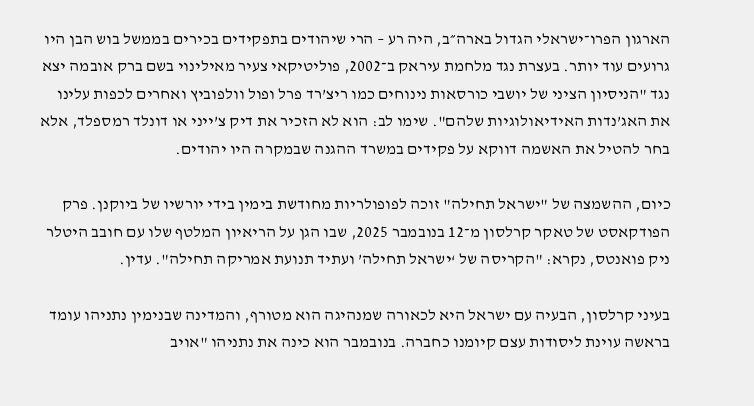הארגון הפרו־ישראלי הגדול בארה״ב, היה רע – הרי שיהודים בתפקידים בכירים בממשל בוש הבן היו גרועים עוד יותר. בעצרת נגד מלחמת עיראק ב־2002, פוליטיקאי צעיר מאילינוי בשם ברק אובמה יצא נגד "הניסיון הציני של יושבי כורסאות נינוחים כמו ריצ’רד פרל ופול וולפוביץ ואחרים לכפות עלינו את האג’נדות האידיאולוגיות שלהם". שימו לב: הוא לא הזכיר את דיק צ’ייני או דונלד רמספלד, אלא בחר להטיל את האשמה דווקא על פקידים במשרד ההגנה שבמקרה היו יהודים.

כיום, ההשמצה של "ישראל תחילה" זוכה לפופולריות מחודשת בימין בידי יורשיו של ביוקנן. פרק הפודקאסט של טאקר קרלסון מ־12 בנובמבר 2025, שבו הגן על הריאיון המלטף שלו עם חובב היטלר ניק פואנטס, נקרא: "הקריסה של ‘ישראל תחילה’ ועתיד תנועת אמריקה תחילה". עדין.

בעיני קרלסון, הבעיה עם ישראל היא לכאורה שמנהיגה הוא מטורף, והמדינה שבנימין נתניהו עומד בראשה עוינת ליסודות עצם קיומנו כחברה. בנובמבר הוא כינה את נתניהו "אויב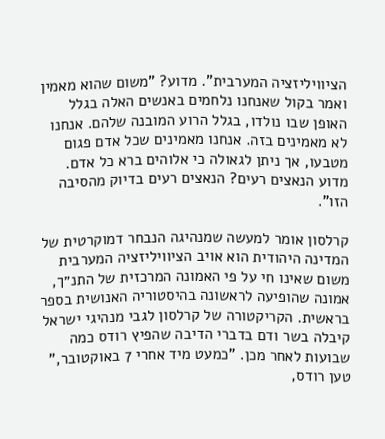הציוויליזציה המערבית". מדוע? "משום שהוא מאמין ואמר בקול שאנחנו נלחמים באנשים האלה בגלל האופן שבו נולדו, בגלל הרוע המובנה שלהם. אנחנו לא מאמינים בזה. אנחנו מאמינים שכל אדם פגום מטבעו, אך ניתן לגאולה כי אלוהים ברא כל אדם. מדוע הנאצים רעים? הנאצים רעים בדיוק מהסיבה הזו".

קרלסון אומר למעשה שמנהיגה הנבחר דמוקרטית של המדינה היהודית הוא אויב הציוויליזציה המערבית משום שאינו חי על פי האמונה המרכזית של התנ״ך, אמונה שהופיעה לראשונה בהיסטוריה האנושית בספר בראשית. הקריקטורה של קרלסון לגבי מנהיגי ישראל קיבלה בשר ודם בדברי הדיבה שהפיץ רודס כמה שבועות לאחר מכן. "כמעט מיד אחרי 7 באוקטובר," טען רודס,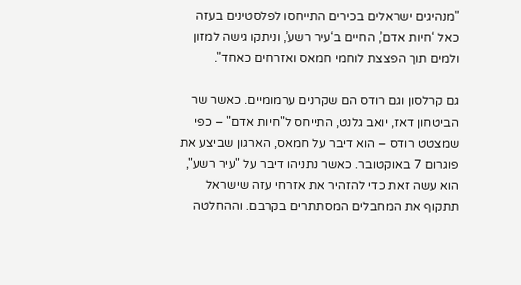"מנהיגים ישראלים בכירים התייחסו לפלסטינים בעזה כאל ‘חיות אדם’, החיים ב‘עיר רשע’, וניתקו גישה למזון ולמים תוך הפצצת לוחמי חמאס ואזרחים כאחד".

גם קרלסון וגם רודס הם שקרנים ערמומיים. כאשר שר הביטחון דאז, יואב גלנט, התייחס ל"חיות אדם" – כפי שמצטט רודס – הוא דיבר על חמאס, הארגון שביצע את פוגרום 7 באוקטובר. כאשר נתניהו דיבר על "עיר רשע", הוא עשה זאת כדי להזהיר את אזרחי עזה שישראל תתקוף את המחבלים המסתתרים בקרבם. וההחלטה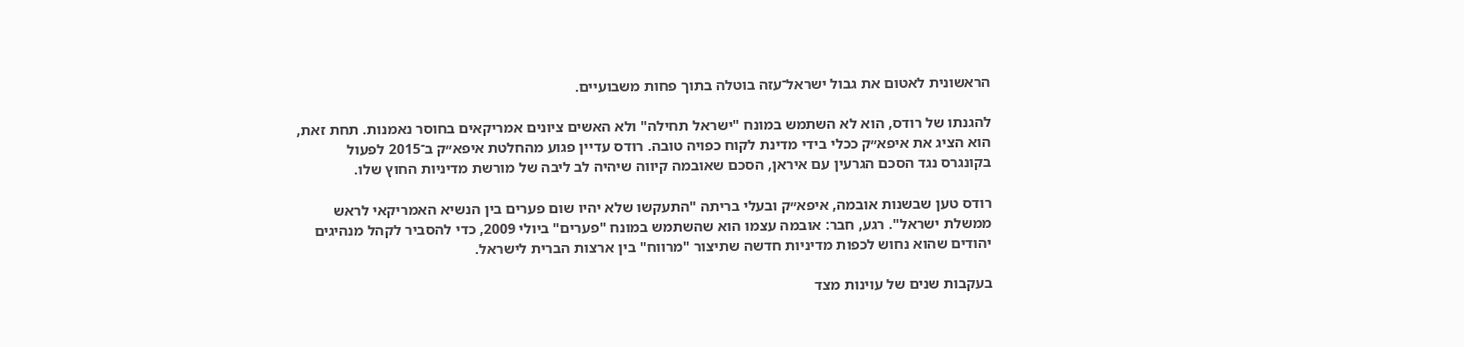הראשונית לאטום את גבול ישראל־עזה בוטלה בתוך פחות משבועיים.

להגנתו של רודס, הוא לא השתמש במונח "ישראל תחילה" ולא האשים ציונים אמריקאים בחוסר נאמנות. תחת זאת, הוא הציג את איפא״ק ככלי בידי מדינת לקוח כפויה טובה. רודס עדיין פגוע מהחלטת איפא״ק ב־2015 לפעול בקונגרס נגד הסכם הגרעין עם איראן, הסכם שאובמה קיווה שיהיה לב ליבה של מורשת מדיניות החוץ שלו.

רודס טען שבשנות אובמה, איפא״ק ובעלי בריתה "התעקשו שלא יהיו שום פערים בין הנשיא האמריקאי לראש ממשלת ישראל". רגע, חבר: אובמה עצמו הוא שהשתמש במונח "פערים" ביולי 2009, כדי להסביר לקהל מנהיגים יהודים שהוא נחוש לכפות מדיניות חדשה שתיצור "מרווח" בין ארצות הברית לישראל.

בעקבות שנים של עוינות מצד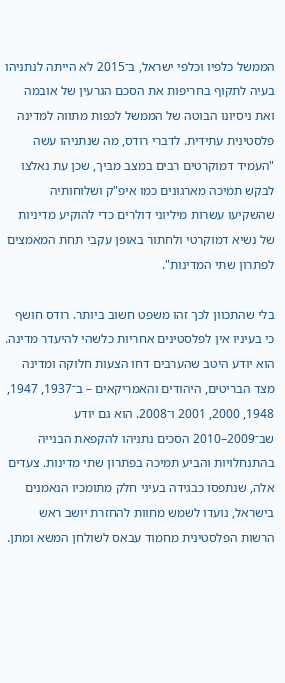הממשל כלפיו וכלפי ישראל, ב־2015 לא הייתה לנתניהו בעיה לתקוף בחריפות את הסכם הגרעין של אובמה ואת ניסיונו הבוטה של הממשל לכפות מתווה למדינה פלסטינית עתידית. לדברי רודס, מה שנתניהו עשה "העמיד דמוקרטים רבים במצב מביך, שכן עת נאלצו לבקש תמיכה מארגונים כמו איפ"ק ושלוחותיה שהשקיעו עשרות מיליוני דולרים כדי להוקיע מדיניות של נשיא דמוקרטי ולחתור באופן עקבי תחת המאמצים לפתרון שתי המדינות".

בלי שהתכוון לכך זהו משפט חשוב ביותר. רודס חושף כי בעיניו אין לפלסטינים אחריות כלשהי להיעדר מדינה. הוא יודע היטב שהערבים דחו הצעות חלוקה ומדינה מצד הבריטים, היהודים והאמריקאים – ב־1937, 1947, 1948, 2000, 2001 ו־2008. הוא גם יודע שב־2009–2010 הסכים נתניהו להקפאת הבנייה בהתנחלויות והביע תמיכה בפתרון שתי מדינות. צעדים אלה, שנתפסו כבגידה בעיני חלק מתומכיו הנאמנים בישראל, נועדו לשמש מחוות להחזרת יושב ראש הרשות הפלסטינית מחמוד עבאס לשולחן המשא ומתן.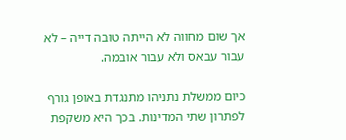אך שום מחווה לא הייתה טובה דייה – לא עבור עבאס ולא עבור אובמה.

כיום ממשלת נתניהו מתנגדת באופן גורף לפתרון שתי המדינות. בכך היא משקפת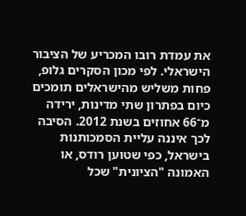את עמדת רובו המכריע של הציבור הישראלי. לפי מכון הסקרים גלופ, פחות משליש מהישראלים תומכים כיום בפתרון שתי מדינות, ירידה מ־66 אחוזים בשנת 2012. הסיבה לכך איננה עליית הסמכותנות בישראל, כפי שטוען רודס, או האמונה "הציונית" שכל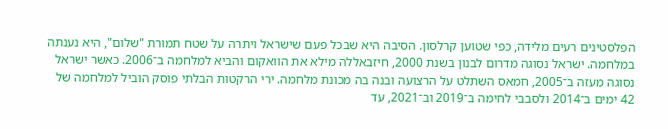הפלסטינים רעים מלידה, כפי שטוען קרלסון. הסיבה היא שבכל פעם שישראל ויתרה על שטח תמורת "שלום", היא נענתה במלחמה. ישראל נסוגה מדרום לבנון בשנת 2000, חיזבאללה מילא את הוואקום והביא למלחמה ב־2006. כאשר ישראל נסוגה מעזה ב־2005, חמאס השתלט על הרצועה ובנה בה מכונת מלחמה. ירי הרקטות הבלתי פוסק הוביל למלחמה של 42 ימים ב־2014 ולסבבי לחימה ב־2019 וב־2021, עד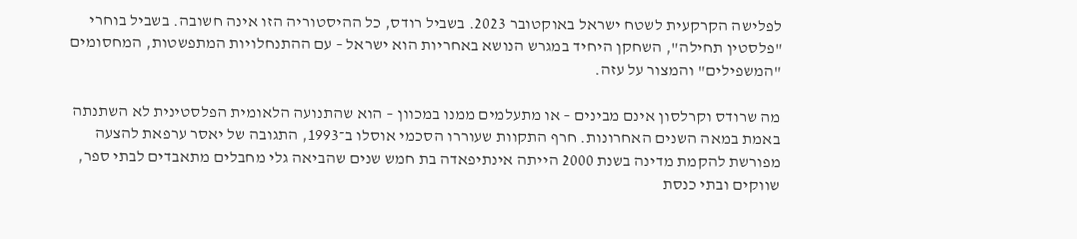לפלישה הקרקעית לשטח ישראל באוקטובר 2023. בשביל רודס, כל ההיסטוריה הזו אינה חשובה. בשביל בוחרי "פלסטין תחילה", השחקן היחיד במגרש הנושא באחריות הוא ישראל – עם ההתנחלויות המתפשטות, המחסומים "המשפילים" והמצור על עזה.

מה שרודס וקרלסון אינם מבינים – או מתעלמים ממנו במכוון – הוא שהתנועה הלאומית הפלסטינית לא השתנתה באמת במאה השנים האחרונות. חרף התקוות שעוררו הסכמי אוסלו ב־1993, התגובה של יאסר ערפאת להצעה מפורשת להקמת מדינה בשנת 2000 הייתה אינתיפאדה בת חמש שנים שהביאה גלי מחבלים מתאבדים לבתי ספר, שווקים ובתי כנסת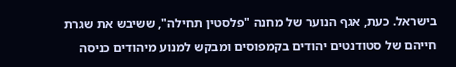בישראל. כעת, אגף הנוער של מחנה "פלסטין תחילה", ששיבש את שגרת חייהם של סטודנטים יהודים בקמפוסים ומבקש למנוע מיהודים כניסה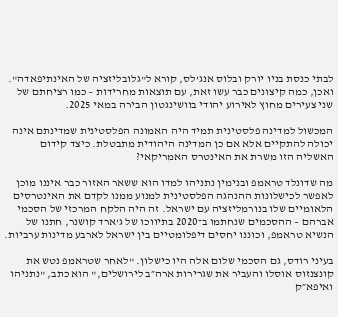לבתי כנסת בניו יורק ובלוס אנג’לס, קורא ל"גלובליזציה של האינתיפאדה". ואכן, כמה קיצונים כבר עשו זאת, עם תוצאות מחרידות – כמו רציחתם של שני צעירים מחוץ לאירוע יהודי בוושינגטון הבירה במאי 2025.

המכשול למדינה פלסטינית תמיד היה האמונה הפלסטינית שמדינתם אינה יכולה להתקיים אלא אם כן המדינה היהודית מתבטלת. כיצד קידום האשליה הזו משרת את האינטרס האמריקאי?

מה שדונלד טראמפ ובנימין נתניהו למדו הוא ששאר האזור כבר איננו מוכן לאפשר לכישלונות ההנהגה הפלסטינית למנוע ממנו לקדם את האינטרסים הלאומיים שלו בנורמליזציה עם ישראל. זה היה הלקח המרכזי של הסכמי אברהם – ההסכמים שנחתמו ב־2020 בתיווכו של ג’ארד קושנר, חתנו של הנשיא טראמפ, וכוננו יחסים דיפלומטיים בין ישראל לארבע מדינות ערביות.

בעיני רודס, גם הסכמי שלום אלה היו כישלון. "לאחר שטראמפ נטש את קונצנזוס אוסלו והעביר את שגרירות ארה״ב לירושלים," הוא כתב, "נתניהו ואיפא״ק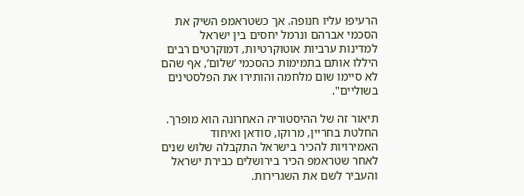הרעיפו עליו חנופה. אך כשטראמפ השיק את הסכמי אברהם ונרמל יחסים בין ישראל למדינות ערביות אוטוקרטיות, דמוקרטים רבים היללו אותם בתמימות כהסכמי ‘שלום’, אף שהם לא סיימו שום מלחמה והותירו את הפלסטינים בשוליים".

תיאור זה של ההיסטוריה האחרונה הוא מופרך. החלטת בחריין, מרוקו, סודאן ואיחוד האמירויות להכיר בישראל התקבלה שלוש שנים לאחר שטראמפ הכיר בירושלים כבירת ישראל והעביר לשם את השגרירות.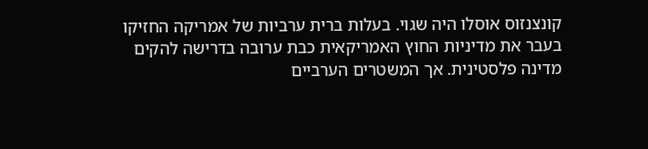קונצנזוס אוסלו היה שגוי. בעלות ברית ערביות של אמריקה החזיקו בעבר את מדיניות החוץ האמריקאית כבת ערובה בדרישה להקים מדינה פלסטינית. אך המשטרים הערביים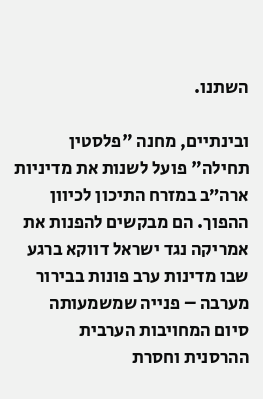השתנו.

ובינתיים, מחנה "פלסטין תחילה" פועל לשנות את מדיניות ארה״ב במזרח התיכון לכיוון ההפוך. הם מבקשים להפנות את אמריקה נגד ישראל דווקא ברגע שבו מדינות ערב פונות בבירור מערבה – פנייה שמשמעותה סיום המחויבות הערבית ההרסנית וחסרת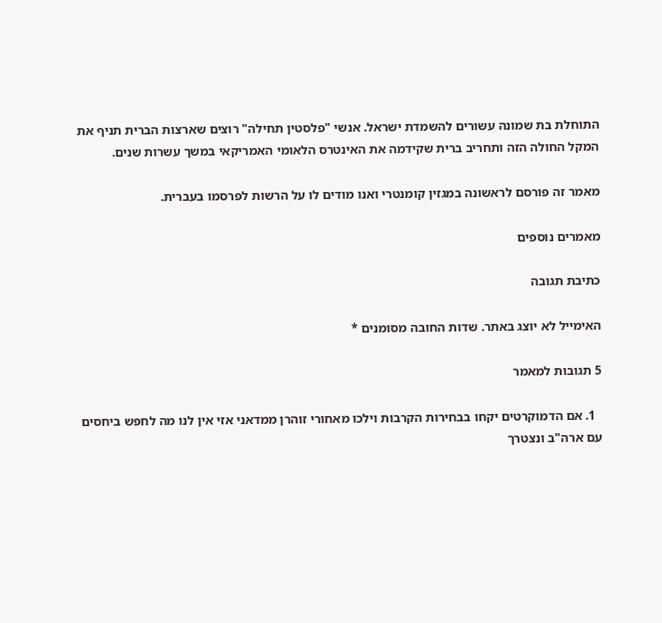התוחלת בת שמונה עשורים להשמדת ישראל. אנשי "פלסטין תחילה" רוצים שארצות הברית תניף את המקל החולה הזה ותחריב ברית שקידמה את האינטרס הלאומי האמריקאי במשך עשרות שנים.

מאמר זה פורסם לראשונה במגזין קומנטרי ואנו מודים לו על הרשות לפרסמו בעברית.

מאמרים נוספים

כתיבת תגובה

האימייל לא יוצג באתר. שדות החובה מסומנים *

5 תגובות למאמר

  1. אם הדמוקרטים יקחו בבחירות הקרבות וילכו מאחורי זוהרן ממדאני אזי אין לנו מה לחפש ביחסים עם ארה"ב ונצטרך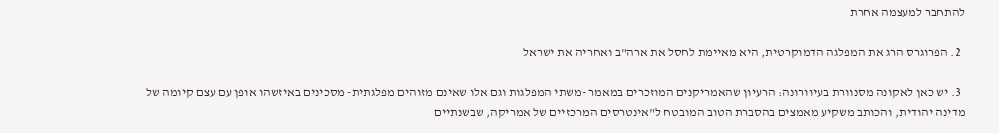להתחבר למעצמה אחרת

  2. הפרוגרס הרג את המפלגה הדמוקרטית, היא מאיימת לחסל את ארה"ב ואחריה את ישראל

  3. יש כאן לאקונה מסנוורת בעיוורונה: הרעיון שהאמריקנים המוזכרים במאמר -משתי המפלגות וגם אלו שאינם מזוהים מפלגתית- מסכינים באיזשהו אופן עם עצם קיומה של מדינה יהודית, והכותב משקיע מאמצים בהסברת הטוב המובטח ל"אינטרסים המרכזיים של אמריקה, שבשנתיים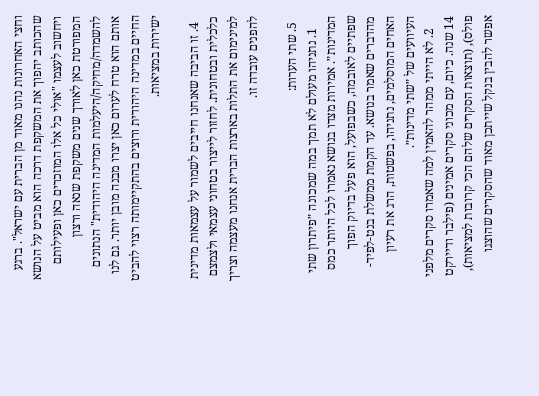וחצי האחרונות נהנו מאוד מן הברית עם ישראל". ברגע שהכותב יהפוך את המשקפת דרכה הוא מביט על הנושא ויחשוב לעצמו "אולי כל אלו המוזכרים כאן ופעילותם המפורטת כאן לאורך שנים משקפת שנאה ורצון להשמדה/מחיקה/היעלמות המדינה היהודית" הנתונים אותם הוא טרח לערום כאן יצרו מבנה מובן יותר. גם לנו החיים במדינה היהודית ורוצים בהתקיימותה רצוי להביט ישירות במציאות.

  4. זו הביבה שאנחנו חייבים לשמור על עצמאות מדינית כלכלית ובטחונית. לחזור לייצור בטחוני עצמאי ולצמצם למינימום את התלות בארצות הברית אנחנו מעצמה וצריך להפנים עובדה זו.

  5. שתי הערות:
    1. נתניהו מעולם לא תמך במה שמכונה ״פיתרון שתי המדינות״. אמירות מצדו בנושא נאמרו לכל היותר כמס שפתיים לאובמה, כשבפועל, הוא פעל בדיוק הפוך מהדברים שאמר בנושא. עד הקמת ממשלת בנט-לפיד-האחים המוסלמים, נתניהו, בפשטות, הרג את רעיון העיוועים של ״שתי מדינות״.
    2. לא הייתי ממהר להאמין למה שאמרו סקרים מלפני 14 שנה. כיום, עם מכוני סקרים אמינים (פילבר ודיירקט פולס), (תוצאות הסקרים שלהם הכי קרובות למציאות), אפשר להבין בנקל שייתכן מאוד שהסקרים שהוצגו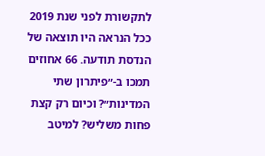לתקשורת לפני שנת 2019 ככל הנראה היו תוצאה של הנדסת תודעה. 66 אחוזים תמכו ב-״פיתרון שתי המדינות״? וכיום רק קצת פחות משליש? למיטב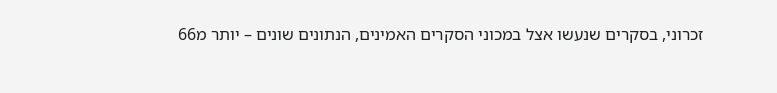זכרוני, בסקרים שנעשו אצל במכוני הסקרים האמינים, הנתונים שונים – יותר מ66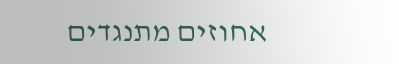אחוזים מתנגדים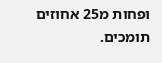ופחות מ25 אחוזים תומכים.